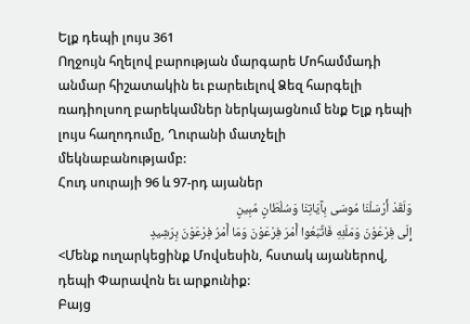Ելք դեպի լույս 361
Ողջույն հղելով բարության մարգարե Մոհամմադի անմար հիշատակին եւ բարեւելով Ձեզ հարգելի ռադիոլսող բարեկամներ ներկայացնում ենք Ելք դեպի լույս հաղոդումը, Ղուրանի մատչելի մեկնաբանությամբ:
Հուդ սուրայի 96 և 97-րդ այաներ
وَلَقَدْ أَرْسَلْنَا مُوسَى بِآيَاتِنَا وَسُلْطَانٍ مُبِينٍ
إِلَى فِرْعَوْنَ وَمَلَئِهِ فَاتَّبَعُوا أَمْرَ فِرْعَوْنَ وَمَا أَمْرُ فِرْعَوْنَ بِرَشِيدٍ
<Մենք ուղարկեցինք Մովսեսին, հստակ այաներով, դեպի Փարավոն եւ արքունիք:
Բայց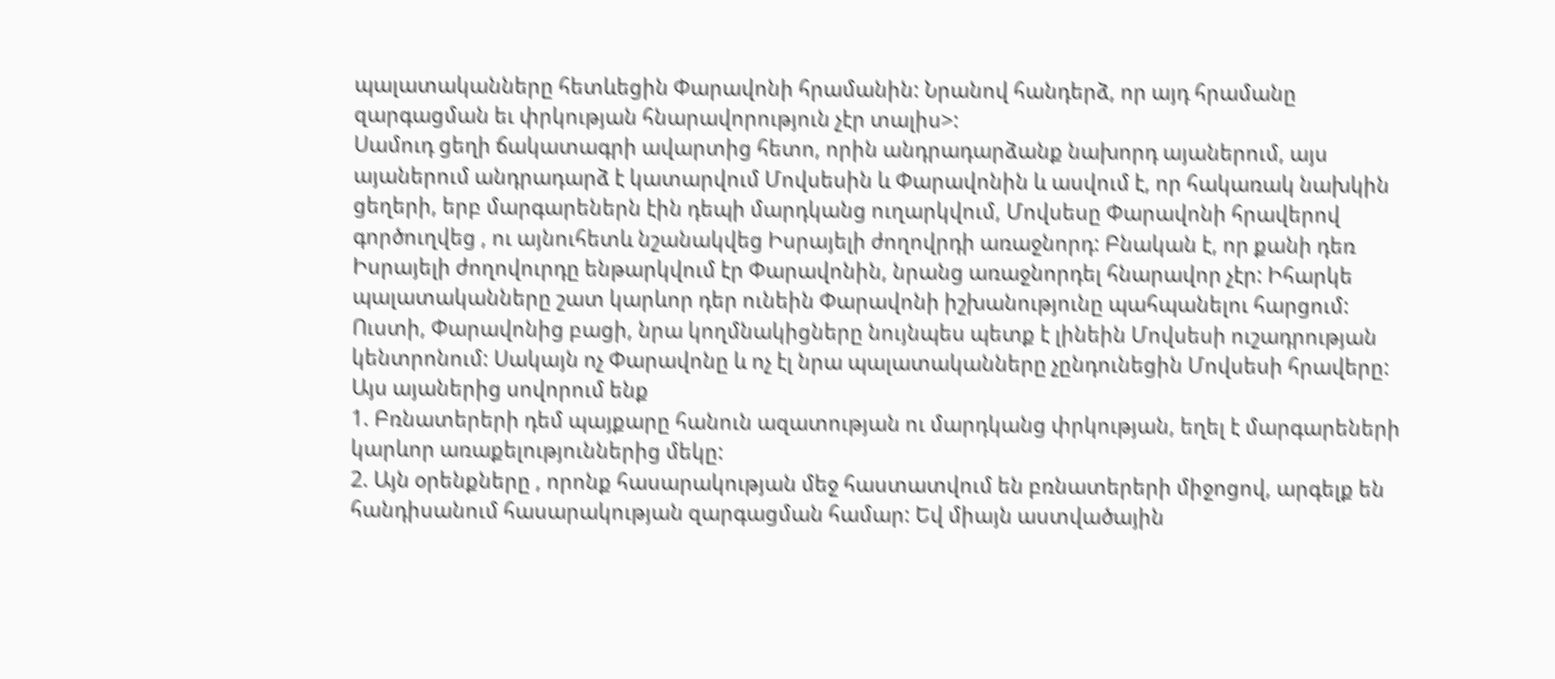պալատականները հետևեցին Փարավոնի հրամանին: Նրանով հանդերձ, որ այդ հրամանը զարգացման եւ փրկության հնարավորություն չէր տալիս>:
Սամուդ ցեղի ճակատագրի ավարտից հետո, որին անդրադարձանք նախորդ այաներում, այս այաներում անդրադարձ է կատարվում Մովսեսին և Փարավոնին և ասվում է, որ հակառակ նախկին ցեղերի, երբ մարգարեներն էին դեպի մարդկանց ուղարկվում, Մովսեսը Փարավոնի հրավերով գործուղվեց , ու այնուհետև նշանակվեց Իսրայելի ժողովրդի առաջնորդ: Բնական է, որ քանի դեռ Իսրայելի ժողովուրդը ենթարկվում էր Փարավոնին, նրանց առաջնորդել հնարավոր չէր: Իհարկե պալատականները շատ կարևոր դեր ունեին Փարավոնի իշխանությունը պահպանելու հարցում: Ուստի, Փարավոնից բացի, նրա կողմնակիցները նույնպես պետք է լինեին Մովսեսի ուշադրության կենտրոնում: Սակայն ոչ Փարավոնը և ոչ էլ նրա պալատականները չընդունեցին Մովսեսի հրավերը:
Այս այաներից սովորում ենք
1. Բռնատերերի դեմ պայքարը հանուն ազատության ու մարդկանց փրկության, եղել է մարգարեների կարևոր առաքելություններից մեկը:
2. Այն օրենքները , որոնք հասարակության մեջ հաստատվում են բռնատերերի միջոցով, արգելք են հանդիսանում հասարակության զարգացման համար: Եվ միայն աստվածային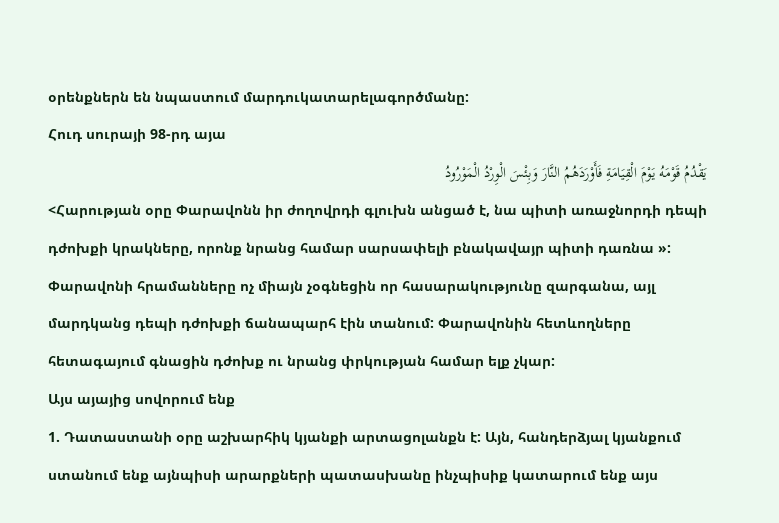օրենքներն են նպաստում մարդուկատարելագործմանը:
Հուդ սուրայի 98-րդ այա
يَقْدُمُ قَوْمَهُ يَوْمَ الْقِيَامَةِ فَأَوْرَدَهُمُ النَّارَ وَبِئْسَ الْوِرْدُ الْمَوْرُودُ
<Հարության օրը Փարավոնն իր ժողովրդի գլուխն անցած է, նա պիտի առաջնորդի դեպի դժոխքի կրակները, որոնք նրանց համար սարսափելի բնակավայր պիտի դառնա »:
Փարավոնի հրամանները ոչ միայն չօգնեցին որ հասարակությունը զարգանա, այլ մարդկանց դեպի դժոխքի ճանապարհ էին տանում: Փարավոնին հետևողները հետագայում գնացին դժոխք ու նրանց փրկության համար ելք չկար:
Այս այայից սովորում ենք
1. Դատաստանի օրը աշխարհիկ կյանքի արտացոլանքն է: Այն, հանդերձյալ կյանքում ստանում ենք այնպիսի արարքների պատասխանը ինչպիսիք կատարում ենք այս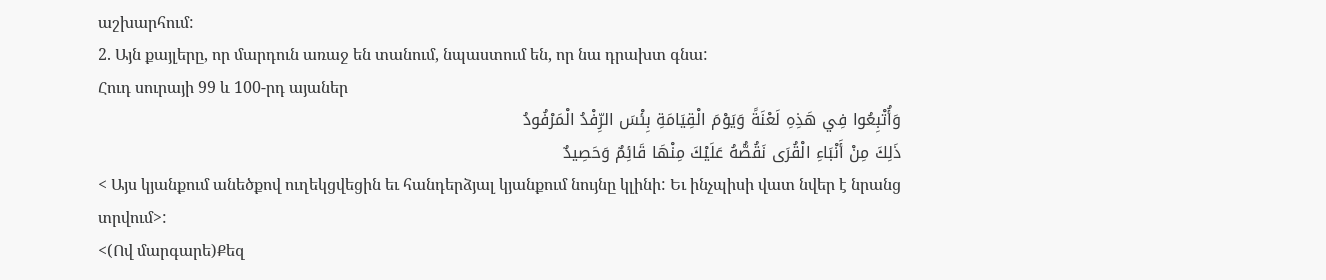աշխարհում:
2. Այն քայլերը, որ մարդուն առաջ են տանում, նպաստում են, որ նա դրախտ գնա:
Հուդ սուրայի 99 և 100-րդ այաներ
وَأُتْبِعُوا فِي هَذِهِ لَعْنَةً وَيَوْمَ الْقِيَامَةِ بِئْسَ الرِّفْدُ الْمَرْفُودُ
ذَلِكَ مِنْ أَنْبَاءِ الْقُرَى نَقُصُّهُ عَلَيْكَ مِنْهَا قَائِمٌ وَحَصِيدٌ
< Այս կյանքում անեծքով ուղեկցվեցին եւ հանդերձյալ կյանքում նույնը կլինի: Եւ ինչպիսի վատ նվեր է նրանց տրվում>:
<(Ով մարգարե)Քեզ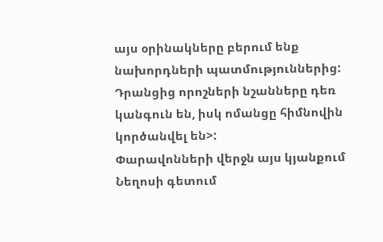այս օրինակները բերում ենք նախորդների պատմություններից: Դրանցից որոշների նշանները դեռ կանգուն են, իսկ ոմանցը հիմնովին կործանվել են>:
Փարավոնների վերջն այս կյանքում Նեղոսի գետում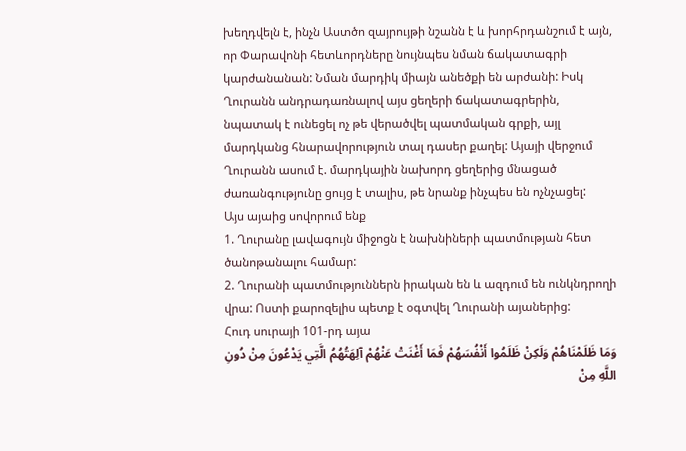խեղդվելն է, ինչն Աստծո զայրույթի նշանն է և խորհրդանշում է այն, որ Փարավոնի հետևորդները նույնպես նման ճակատագրի կարժանանան: Նման մարդիկ միայն անեծքի են արժանի: Իսկ Ղուրանն անդրադառնալով այս ցեղերի ճակատագրերին, նպատակ է ունեցել ոչ թե վերածվել պատմական գրքի, այլ մարդկանց հնարավորություն տալ դասեր քաղել: Այայի վերջում Ղուրանն ասում է. մարդկային նախորդ ցեղերից մնացած ժառանգությունը ցույց է տալիս, թե նրանք ինչպես են ոչնչացել:
Այս այաից սովորում ենք
1. Ղուրանը լավագույն միջոցն է նախնիների պատմության հետ ծանոթանալու համար:
2. Ղուրանի պատմություններն իրական են և ազդում են ունկնդրողի վրա: Ոստի քարոզելիս պետք է օգտվել Ղուրանի այաներից:
Հուդ սուրայի 101-րդ այա
وَمَا ظَلَمْنَاهُمْ وَلَكِنْ ظَلَمُوا أَنْفُسَهُمْ فَمَا أَغْنَتْ عَنْهُمْ آلِهَتُهُمُ الَّتِي يَدْعُونَ مِنْ دُونِ اللَّهِ مِنْ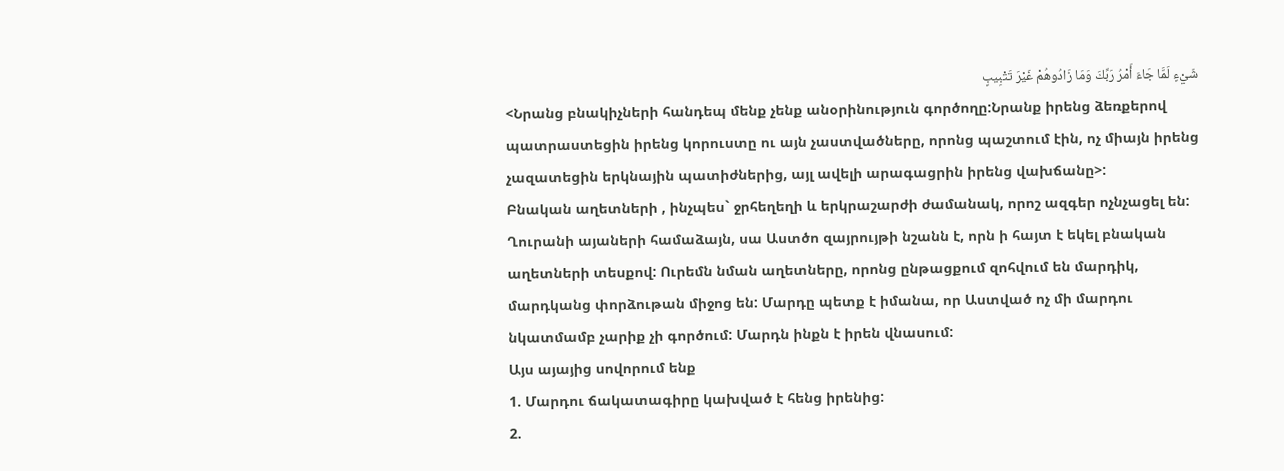شَيْءٍ لَمَّا جَاءَ أَمْرُ رَبِّكَ وَمَا زَادُوهُمْ غَيْرَ تَتْبِيبٍ
<Նրանց բնակիչների հանդեպ մենք չենք անօրինություն գործողը:Նրանք իրենց ձեռքերով պատրաստեցին իրենց կորուստը ու այն չաստվածները, որոնց պաշտում էին, ոչ միայն իրենց չազատեցին երկնային պատիժներից, այլ ավելի արագացրին իրենց վախճանը>:
Բնական աղետների , ինչպես` ջրհեղեղի և երկրաշարժի ժամանակ, որոշ ազգեր ոչնչացել են: Ղուրանի այաների համաձայն, սա Աստծո զայրույթի նշանն է, որն ի հայտ է եկել բնական աղետների տեսքով: Ուրեմն նման աղետները, որոնց ընթացքում զոհվում են մարդիկ, մարդկանց փորձութան միջոց են: Մարդը պետք է իմանա, որ Աստված ոչ մի մարդու նկատմամբ չարիք չի գործում: Մարդն ինքն է իրեն վնասում:
Այս այայից սովորում ենք
1. Մարդու ճակատագիրը կախված է հենց իրենից:
2.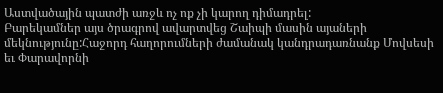Աստվածային պատժի առջև ոչ ոք չի կարող դիմադրել:
Բարեկամներ այս ծրագրով ավարտվեց Շաիպի մասին այաների մեկնությունը:Հաջորդ հաղորումների ժամանակ կանդրադառնանք Մովսեսի եւ Փարավորնի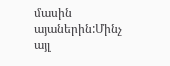մասին այաներին:Մինչ այլ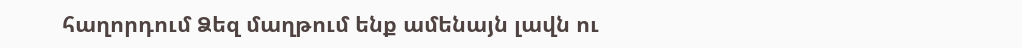հաղորդում Ձեզ մաղթում ենք ամենայն լավն ու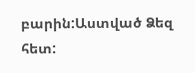բարին:Աստված Ձեզ հետ: